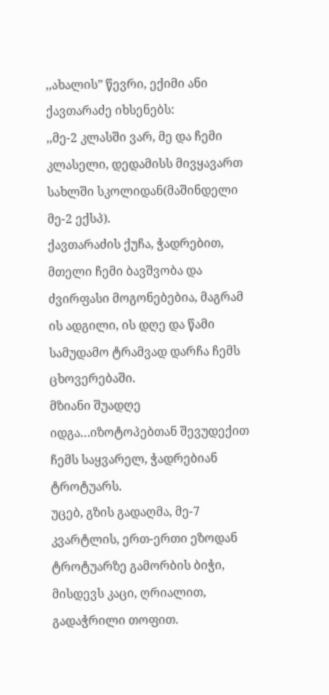,,ახალის” წევრი, ექიმი ანი ქავთარაძე იხსენებს:
,,მე-2 კლასში ვარ, მე და ჩემი კლასელი, დედამისს მივყავართ სახლში სკოლიდან(მაშინდელი მე-2 ექსპ).
ქავთარაძის ქუჩა, ჭადრებით, მთელი ჩემი ბავშვობა და ძვირფასი მოგონებებია, მაგრამ ის ადგილი, ის დღე და წამი სამუდამო ტრამვად დარჩა ჩემს ცხოვერებაში.
მზიანი შუადღე იდგა…იზოტოპებთან შევუდექით ჩემს საყვარელ, ჭადრებიან ტროტუარს.
უცებ, გზის გადაღმა, მე-7 კვარტლის, ერთ-ერთი ეზოდან ტროტუარზე გამორბის ბიჭი, მისდევს კაცი, ღრიალით, გადაჭრილი თოფით.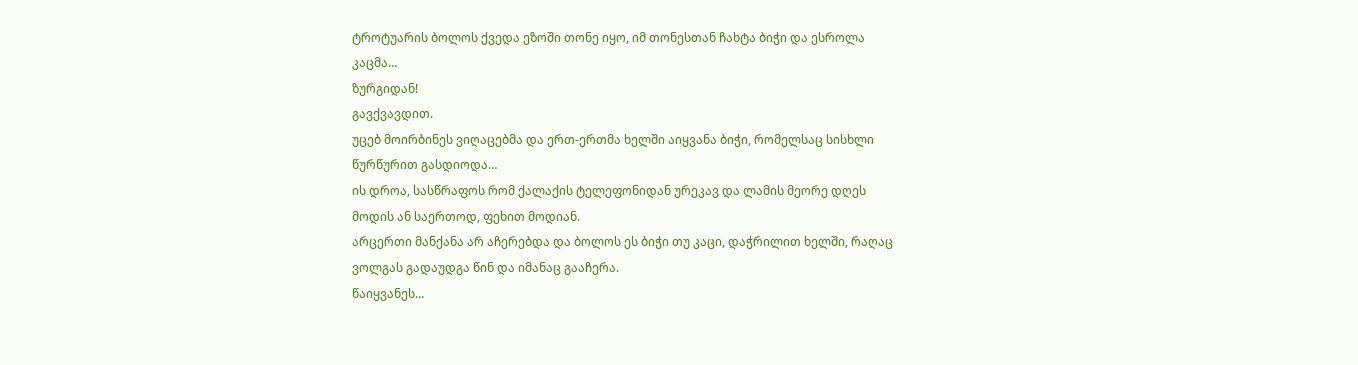ტროტუარის ბოლოს ქვედა ეზოში თონე იყო, იმ თონესთან ჩახტა ბიჭი და ესროლა კაცმა…
ზურგიდან!
გავქვავდით.
უცებ მოირბინეს ვიღაცებმა და ერთ-ერთმა ხელში აიყვანა ბიჭი, რომელსაც სისხლი წურწურით გასდიოდა…
ის დროა, სასწრაფოს რომ ქალაქის ტელეფონიდან ურეკავ და ლამის მეორე დღეს მოდის ან საერთოდ, ფეხით მოდიან.
არცერთი მანქანა არ აჩერებდა და ბოლოს ეს ბიჭი თუ კაცი, დაჭრილით ხელში, რაღაც ვოლგას გადაუდგა წინ და იმანაც გააჩერა.
წაიყვანეს…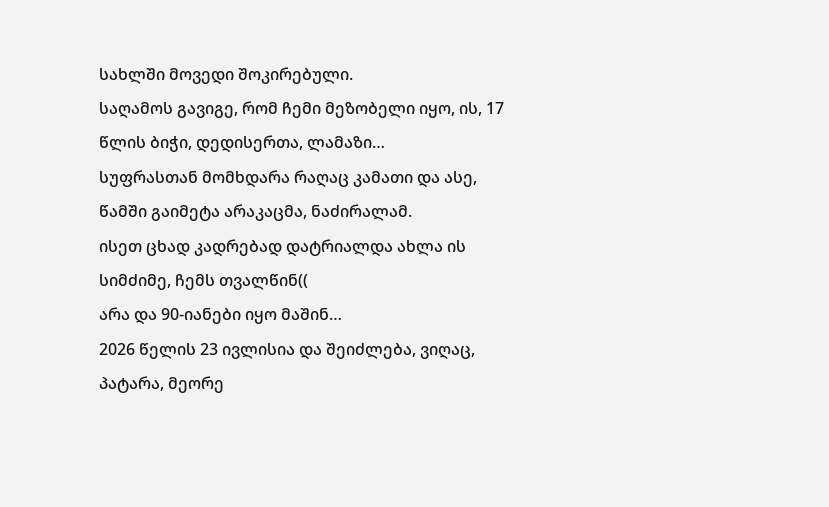სახლში მოვედი შოკირებული.
საღამოს გავიგე, რომ ჩემი მეზობელი იყო, ის, 17 წლის ბიჭი, დედისერთა, ლამაზი…
სუფრასთან მომხდარა რაღაც კამათი და ასე, წამში გაიმეტა არაკაცმა, ნაძირალამ.
ისეთ ცხად კადრებად დატრიალდა ახლა ის სიმძიმე, ჩემს თვალწინ((
არა და 90-იანები იყო მაშინ…
2026 წელის 23 ივლისია და შეიძლება, ვიღაც, პატარა, მეორე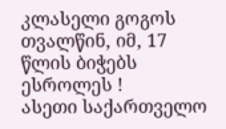კლასელი გოგოს თვალწინ, იმ, 17 წლის ბიჭებს ესროლეს !
ასეთი საქართველო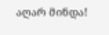აღარ მინდა!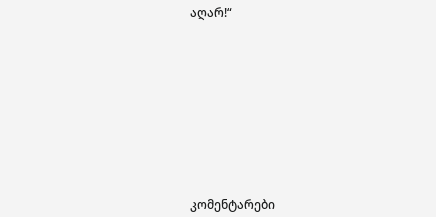აღარ!“











კომენტარები